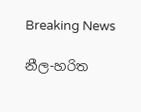Breaking News

නීල-හරිත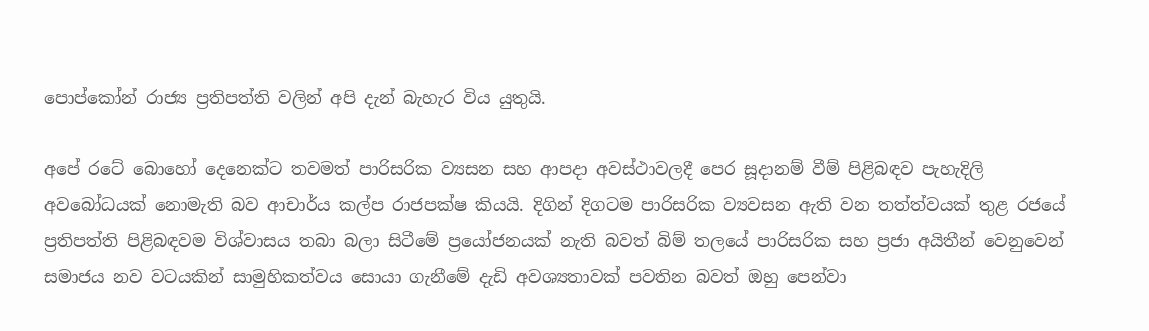පොප්කෝන් රාජ්‍ය ප්‍රතිපත්ති වලින් අපි දැන් බැහැර විය යුතුයි.

අපේ රටේ බොහෝ දෙනෙක්ට තවමත් පාරිසරික ව්‍යසන සහ ආපදා අවස්ථාවලදී පෙර සූදානම් වීම් පිළිබඳව පැහැදිලි අවබෝධයක් නොමැති බව ආචාර්ය කල්ප රාජපක්ෂ කියයි. දිගින් දිගටම පාරිසරික ව්‍යවසන ඇති වන තත්ත්වයක් තුළ රජයේ ප්‍රතිපත්ති පිළිබඳවම විශ්වාසය තබා බලා සිටීමේ ප්‍රයෝජනයක් නැති බවත් බිම් තලයේ පාරිසරික සහ ප්‍රජා අයිතීන් වෙනුවෙන් සමාජය නව වටයකින් සාමුහිකත්වය සොයා ගැනීමේ දැඩි අවශ්‍යතාවක් පවතින බවත් ඔහු පෙන්වා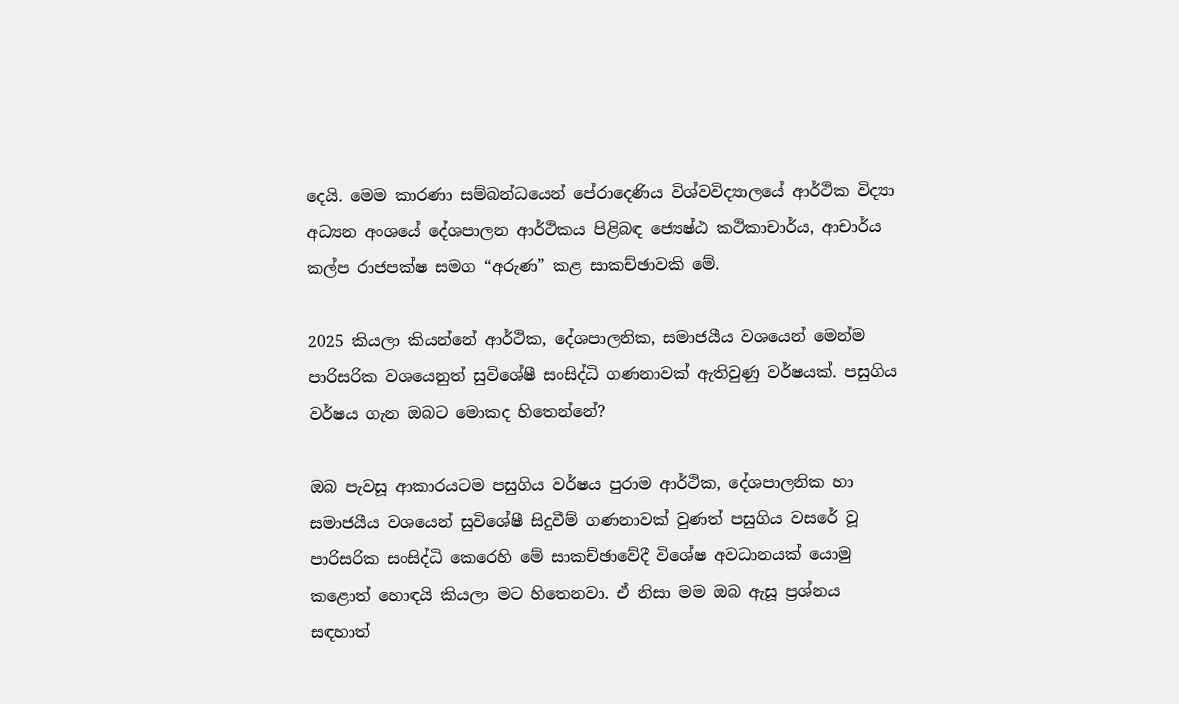දෙයි. මෙම කාරණා සම්බන්ධයෙන් පේරාදෙණිය විශ්වවිද්‍යාලයේ ආර්ථික විද්‍යා අධ්‍යන අංශයේ දේශපාලන ආර්ථිකය පිළිබඳ ජ්‍යෙෂ්ඨ කථිකාචාර්ය, ආචාර්ය කල්ප රාජපක්ෂ සමග “අරුණ” කළ සාකච්ඡාවකි මේ.

2025 කියලා කියන්නේ ආර්ථික, දේශපාලනික, සමාජයීය වශයෙන් මෙන්ම පාරිසරික වශයෙනුත් සුවිශේෂී සංසිද්ධි ගණනාවක් ඇතිවුණු වර්ෂයක්. පසුගිය වර්ෂය ගැන ඔබට මොකද හිතෙන්නේ?

ඔබ පැවසූ ආකාරයටම පසුගිය වර්ෂය පුරාම ආර්ථික, දේශපාලනික හා සමාජයීය වශයෙන් සුවිශේෂී සිදුවීම් ගණනාවක් වුණත් පසුගිය වසරේ වූ පාරිසරික සංසිද්ධි කෙරෙහි මේ සාකච්ඡාවේදී විශේෂ අවධානයක් යොමු කළොත් හොඳයි කියලා මට හිතෙනවා. ඒ නිසා මම ඔබ ඇසූ ප්‍රශ්නය සඳහාත්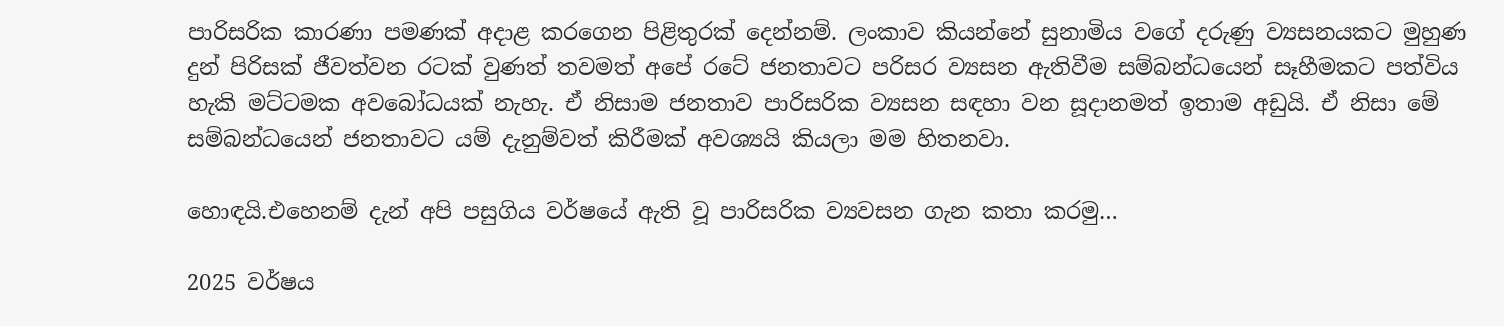පාරිසරික කාරණා පමණක් අදාළ කරගෙන පිළිතුරක් දෙන්නම්. ලංකාව කියන්නේ සුනාමිය වගේ දරුණු ව්‍යසනයකට මුහුණ දුන් පිරිසක් ජීවත්වන රටක් වුණත් තවමත් අපේ රටේ ජනතාවට පරිසර ව්‍යසන ඇතිවීම සම්බන්ධයෙන් සෑහීමකට පත්විය හැකි මට්ටමක අවබෝධයක් නැහැ. ඒ නිසාම ජනතාව පාරිසරික ව්‍යසන සඳහා වන සූදානමත් ඉතාම අඩුයි. ඒ නිසා මේ සම්බන්ධයෙන් ජනතාවට යම් දැනුම්වත් කිරීමක් අවශ්‍යයි කියලා මම හිතනවා.

හොඳයි.එහෙනම් දැන් අපි පසුගිය වර්ෂයේ ඇති වූ පාරිසරික ව්‍යවසන ගැන කතා කරමු…

2025 වර්ෂය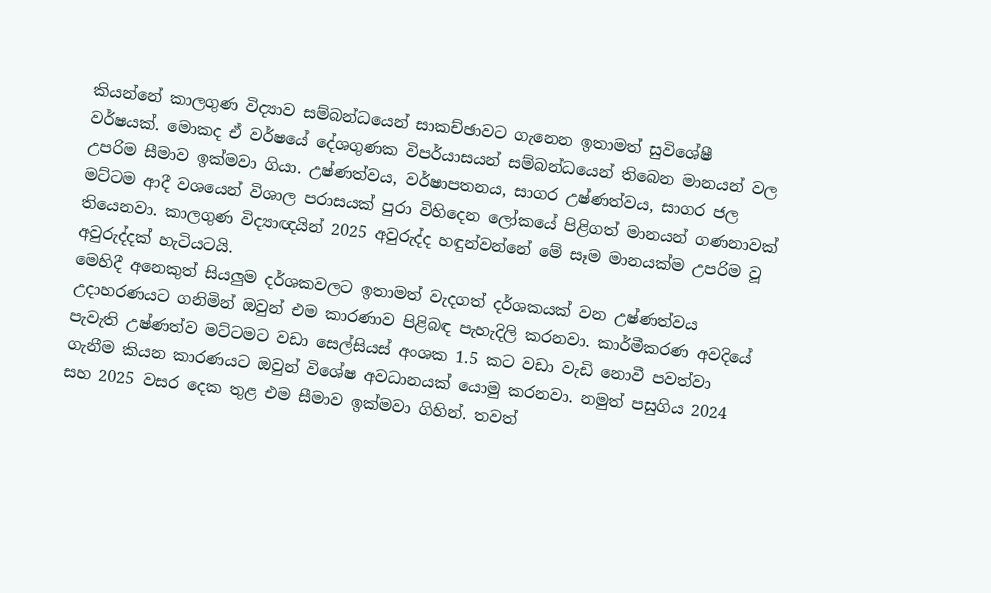කියන්නේ කාලගුණ විද්‍යාව සම්බන්ධයෙන් සාකච්ඡාවට ගැනෙන ඉතාමත් සුවිශේෂී වර්ෂයක්. මොකද ඒ වර්ෂයේ දේශගුණක විපර්යාසයන් සම්බන්ධයෙන් තිබෙන මානයන් වල උපරිම සීමාව ඉක්මවා ගියා. උෂ්ණත්වය, වර්ෂාපතනය, සාගර උෂ්ණත්වය, සාගර ජල මට්ටම ආදී වශයෙන් විශාල පරාසයක් පුරා විහිදෙන ලෝකයේ පිළිගත් මානයන් ගණනාවක් තියෙනවා. කාලගුණ විද්‍යාඥයින් 2025 අවුරුද්ද හඳුන්වන්නේ මේ සෑම මානයක්ම උපරිම වූ අවුරුද්දක් හැටියටයි.
මෙහිදී අනෙකුත් සියලුම දර්ශකවලට ඉතාමත් වැදගත් දර්ශකයක් වන උෂ්ණත්වය උදාහරණයට ගනිමින් ඔවුන් එම කාරණාව පිළිබඳ පැහැදිලි කරනවා. කාර්මීකරණ අවදියේ පැවැති උෂ්ණත්ව මට්ටමට වඩා සෙල්සියස් අංශක 1.5 කට වඩා වැඩි නොවී පවත්වා ගැනීම කියන කාරණයට ඔවුන් විශේෂ අවධානයක් යොමු කරනවා. නමුත් පසුගිය 2024 සහ 2025 වසර දෙක තුළ එම සීමාව ඉක්මවා ගිහින්. තවත්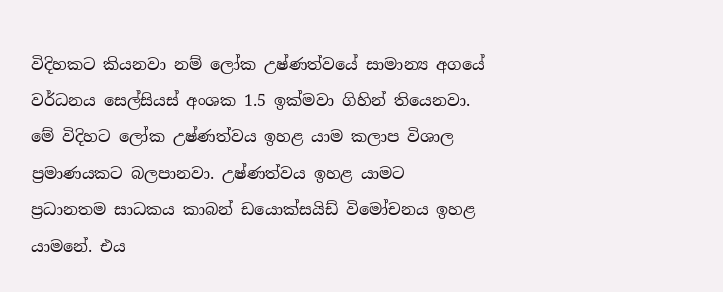විදිහකට කියනවා නම් ලෝක උෂ්ණත්වයේ සාමාන්‍ය අගයේ වර්ධනය සෙල්සියස් අංශක 1.5 ඉක්මවා ගිහින් තියෙනවා.
මේ විදිහට ලෝක උෂ්ණත්වය ඉහළ යාම කලාප විශාල ප්‍රමාණයකට බලපානවා. උෂ්ණත්වය ඉහළ යාමට ප්‍රධානතම සාධකය කාබන් ඩයොක්සයිඩ් විමෝචනය ඉහළ යාමනේ. එය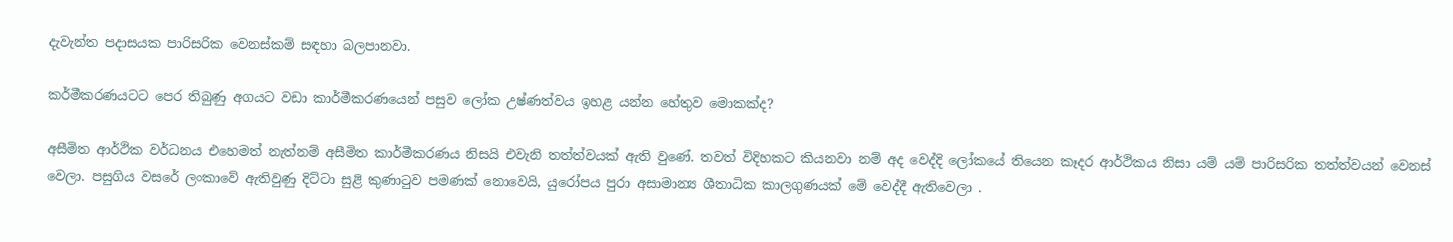දැවැන්ත පදාසයක පාරිසරික වෙනස්කම් සඳහා බලපානවා.

කර්මීකරණයටට පෙර තිබුණු අගයට වඩා කාර්මීකරණයෙන් පසුව ලෝක උෂ්ණත්වය ඉහළ යන්න හේතුව මොකක්ද?

අසීමිත ආර්ථික වර්ධනය එහෙමත් නැත්නම් අසීමිත කාර්මීකරණය නිසයි එවැනි තත්ත්වයක් ඇති වුණේ. තවත් විදිහකට කියනවා නම් අද වෙද්දි ලෝකයේ තියෙන කෑදර ආර්ථිකය නිසා යම් යම් පාරිසරික තත්ත්වයන් වෙනස් වෙලා. පසුගිය වසරේ ලංකාවේ ඇතිවුණු දිට්ටා සුළි කුණාටුව පමණක් නොවෙයි, යුරෝපය පුරා අසාමාන්‍ය ශීතාධික කාලගුණයක් මේ වෙද්දී ඇතිවෙලා .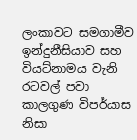ලංකාවට සමගාමීව ඉන්දුනීසියාව සහ වියට්නාමය වැනි රටවල් පවා කාලගුණ විපර්යාස නිසා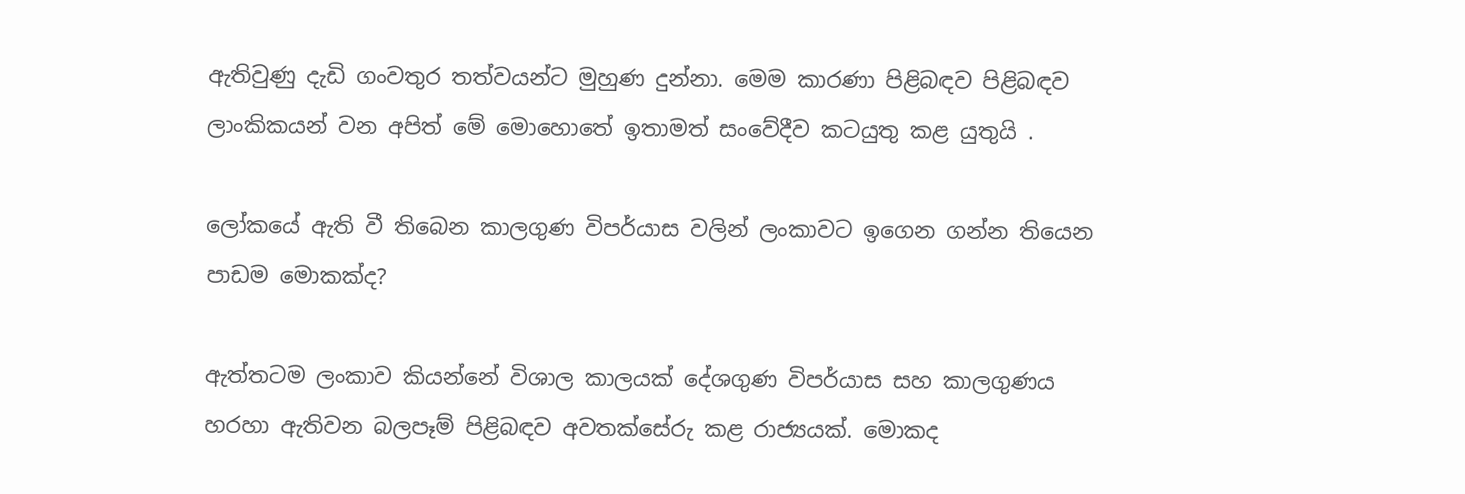ඇතිවුණු දැඩි ගංවතුර තත්වයන්ට මුහුණ දුන්නා. මෙම කාරණා පිළිබඳව පිළිබඳව ලාංකිකයන් වන අපිත් මේ මොහොතේ ඉතාමත් සංවේදීව කටයුතු කළ යුතුයි .

ලෝකයේ ඇති වී තිබෙන කාලගුණ විපර්යාස වලින් ලංකාවට ඉගෙන ගන්න තියෙන පාඩම මොකක්ද?

ඇත්තටම ලංකාව කියන්නේ විශාල කාලයක් දේශගුණ විපර්යාස සහ කාලගුණය හරහා ඇතිවන බලපෑම් පිළිබඳව අවතක්සේරු කළ රාජ්‍යයක්. මොකද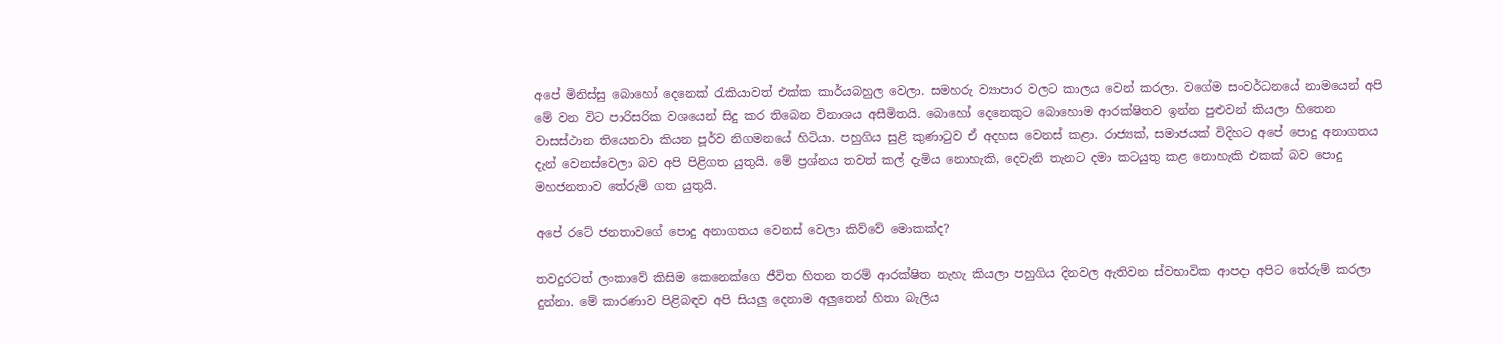අපේ මිනිස්සු බොහෝ දෙනෙක් රැකියාවත් එක්ක කාර්යබහුල වෙලා. සමහරු ව්‍යාපාර වලට කාලය වෙන් කරලා. වගේම සංවර්ධනයේ නාමයෙන් අපි මේ වන විට පාරිසරික වශයෙන් සිදු කර තිබෙන විනාශය අසීමිතයි. බොහෝ දෙනෙකුට බොහොම ආරක්ෂිතව ඉන්න පුළුවන් කියලා හිතෙන වාසස්ථාන තියෙනවා කියන පූර්ව නිගමනයේ හිටියා. පහුගිය සුළි කුණාටුව ඒ අදහස වෙනස් කළා. රාජ්‍යක්, සමාජයක් විදිහට අපේ පොදු අනාගතය දැන් වෙනස්වෙලා බව අපි පිළිගත යුතුයි. මේ ප්‍රශ්නය තවත් කල් දැමිය නොහැකි, දෙවැනි තැනට දමා කටයුතු කළ නොහැකි එකක් බව පොදු මහජනතාව තේරුම් ගත යුතුයි.

අපේ රටේ ජනතාවගේ පොදු අනාගතය වෙනස් වෙලා කිව්වේ මොකක්ද?

තවදුරටත් ලංකාවේ කිසිම කෙනෙක්ගෙ ජීවිත හිතන තරම් ආරක්ෂිත නැහැ කියලා පහුගිය දිනවල ඇතිවන ස්වභාවික ආපදා අපිට තේරුම් කරලා දුන්නා. මේ කාරණාව පිළිබඳව අපි සියලු දෙනාම අලුතෙන් හිතා බැලිය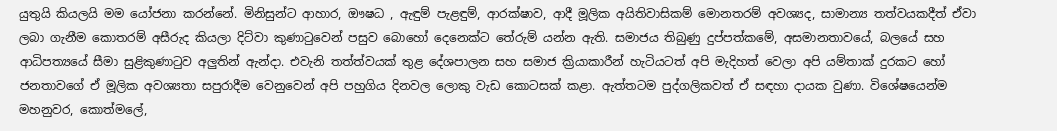යුතුයි කියලයි මම යෝජනා කරන්නේ. මිනිසුන්ට ආහාර, ඖෂධ , ඇඳුම් පැළඳුම්, ආරක්ෂාව, ආදී මූලික අයිතිවාසිකම් මොනතරම් අවශ්‍යද, සාමාන්‍ය තත්වයකදීත් ඒවා ලබා ගැනීම කොතරම් අසීරුද කියලා දිට්වා කුණාටුවෙන් පසුව බොහෝ දෙනෙක්ට තේරුම් යන්න ඇති. සමාජය තිබුණු දුප්පත්කමේ, අසමානතාවයේ, බලයේ සහ ආධිපත්‍යයේ සීමා සුළිකුණාටුව අලුතින් ඇන්දා. එවැනි තත්ත්වයක් තුළ දේශපාලන සහ සමාජ ක්‍රියාකාරීන් හැටියටත් අපි මැදිහත් වෙලා අපි යම්තාක් දුරකට හෝ ජනතාවගේ ඒ මූලික අවශ්‍යතා සපුරාදීම වෙනුවෙන් අපි පහුගිය දිනවල ලොකු වැඩ කොටසක් කළා. ඇත්තටම පුද්ගලිකවත් ඒ සඳහා දායක වුණා. විශේෂයෙන්ම මහනුවර, කොත්මලේ,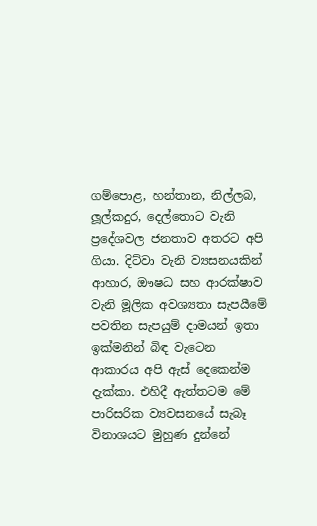ගම්පොළ, හන්තාන, නිල්ලබ, ලූල්කදුර, දෙල්තොට වැනි ප්‍රදේශවල ජනතාව අතරට අපි ගියා. දිට්වා වැනි ව්‍යසනයකින් ආහාර, ඖෂධ සහ ආරක්ෂාව වැනි මූලික අවශ්‍යතා සැපයීමේ පවතින සැපයුම් දාමයන් ඉතා ඉක්මනින් බිඳ වැටෙන ආකාරය අපි ඇස් දෙකෙන්ම දැක්කා. එහිදී ඇත්තටම මේ පාරිසරික ව්‍යවසනයේ සැබෑ විනාශයට මුහුණ දුන්නේ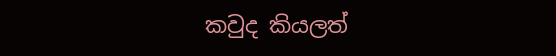කවුද කියලත්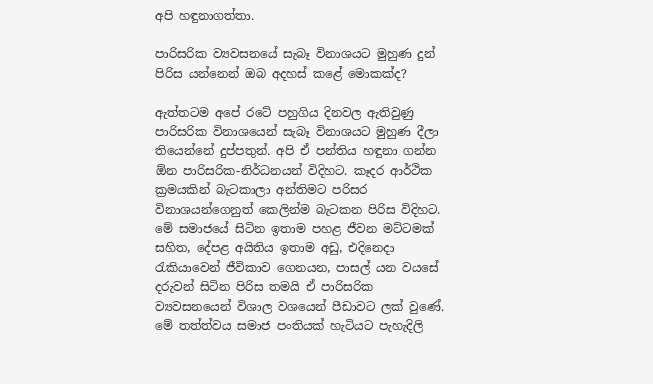අපි හඳුනාගත්තා.

පාරිසරික ව්‍යවසනයේ සැබෑ විනාශයට මුහුණ දුන් පිරිස යන්නෙන් ඔබ අදහස් කළේ මොකක්ද?

ඇත්තටම අපේ රටේ පහුගිය දිනවල ඇතිවුණු පාරිසරික විනාශයෙන් සැබෑ විනාශයට මුහුණ දීලා තියෙන්නේ දුප්පතුන්. අපි ඒ පන්තිය හඳුනා ගන්න ඕන පාරිසරික-නිර්ධනයන් විදිහට. කෑදර ආර්ථික ක්‍රමයකින් බැටකාලා අන්තිමට පරිසර විනාශයන්ගෙනුත් කෙලින්ම බැටකන පිරිස විදිහට. මේ සමාජයේ සිටින ඉතාම පහළ ජීවන මට්ටමක් සහිත, දේපළ අයිතිය ඉතාම අඩු, එදිනෙදා රැකියාවෙන් ජීවිකාව ගෙනයන, පාසල් යන වයසේ දරුවන් සිටින පිරිස තමයි ඒ පාරිසරික ව්‍යවසනයෙන් විශාල වශයෙන් පීඩාවට ලක් වුණේ. මේ තත්ත්වය සමාජ පංතියක් හැටියට පැහැදිලි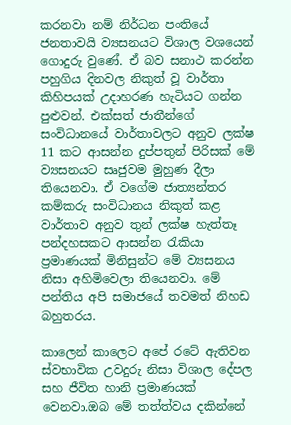කරනවා නම් නිර්ධන පංතියේ ජනතාවයි ව්‍යසනයට විශාල වශයෙන් ගොදුරු වුණේ. ඒ බව සනාථ කරන්න පහුගිය දිනවල නිකුත් වූ වාර්තා කිහිපයක් උදාහරණ හැටියට ගන්න පුළුවන්. එක්සත් ජාතීන්ගේ සංවිධානයේ වාර්තාවලට අනුව ලක්ෂ 11 කට ආසන්න දුප්පතුන් පිරිසක් මේ ව්‍යසනයට සෘජුවම මුහුණ දීලා තියෙනවා. ඒ වගේම ජාත්‍යන්තර කම්කරු සංවිධානය නිකුත් කළ වාර්තාව අනුව තුන් ලක්ෂ හැත්තෑ පන්දහසකට ආසන්න රැකියා ප්‍රමාණයක් මිනිසුන්ට මේ ව්‍යසනය නිසා අහිමිවෙලා තියෙනවා. මේ පන්තිය අපි සමාජයේ තවමත් නිහඩ බහුතරය.

කාලෙන් කාලෙට අපේ රටේ ඇතිවන ස්වභාවික උවදුරු නිසා විශාල දේපල සහ ජීවිත හානි ප්‍රමාණයක් වෙනවා.ඔබ මේ තත්ත්වය දකින්නේ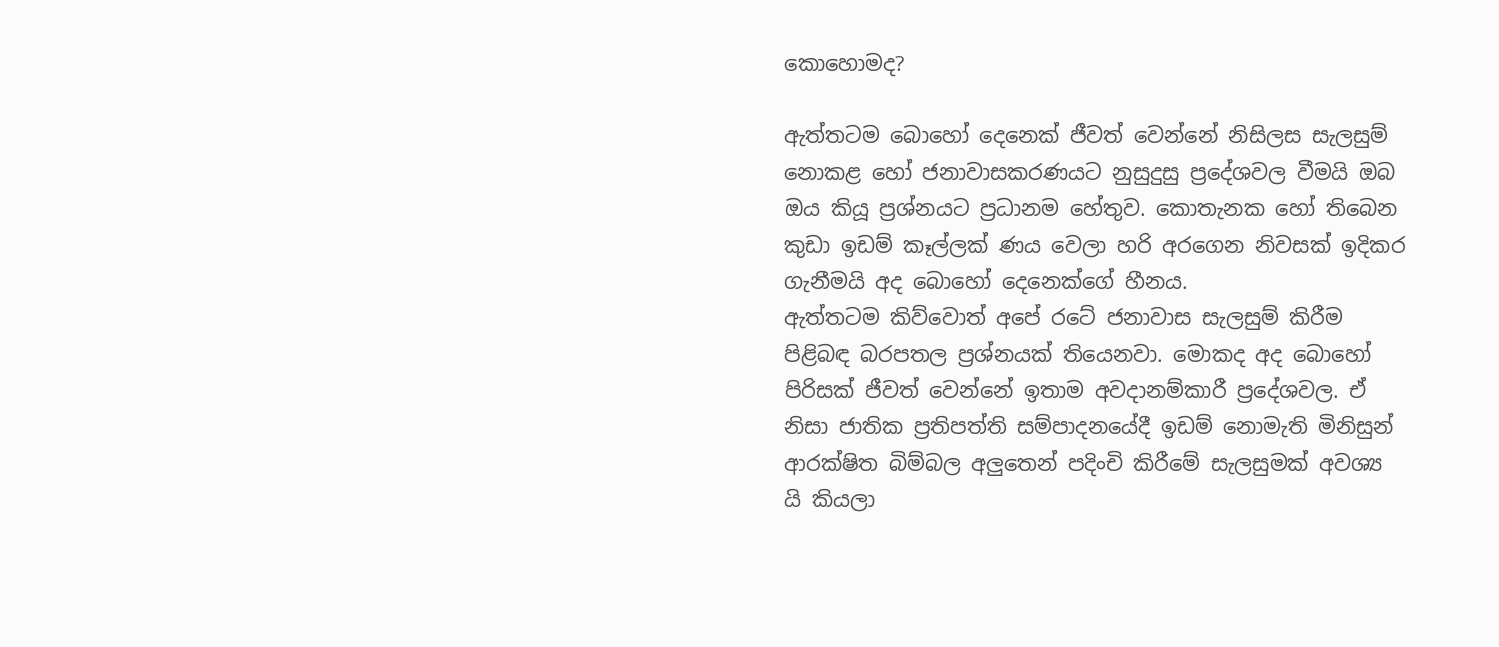කොහොමද?

ඇත්තටම බොහෝ දෙනෙක් ජීවත් වෙන්නේ නිසිලස සැලසුම් නොකළ හෝ ජනාවාසකරණයට නුසුදුසු ප්‍රදේශවල වීමයි ඔබ ඔය කියූ ප්‍රශ්නයට ප්‍රධානම හේතුව. කොතැනක හෝ තිබෙන කුඩා ඉඩම් කෑල්ලක් ණය වෙලා හරි අරගෙන නිවසක් ඉදිකර ගැනීමයි අද බොහෝ දෙනෙක්ගේ හීනය.
ඇත්තටම කිව්වොත් අපේ රටේ ජනාවාස සැලසුම් කිරීම පිළිබඳ බරපතල ප්‍රශ්නයක් තියෙනවා. මොකද අද බොහෝ පිරිසක් ජීවත් වෙන්නේ ඉතාම අවදානම්කාරී ප්‍රදේශවල. ඒ නිසා ජාතික ප්‍රතිපත්ති සම්පාදනයේදී ඉඩම් නොමැති මිනිසුන් ආරක්ෂිත බිම්බල අලුතෙන් පදිංචි කිරීමේ සැලසුමක් අවශ්‍ය යි කියලා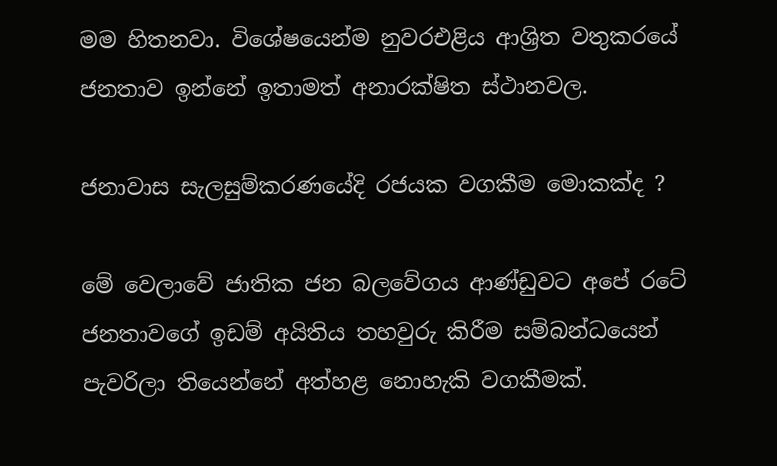මම හිතනවා. විශේෂයෙන්ම නුවරඑළිය ආශ්‍රිත වතුකරයේ ජනතාව ඉන්නේ ඉතාමත් අනාරක්ෂිත ස්ථානවල.

ජනාවාස සැලසුම්කරණයේදි රජයක වගකීම මොකක්ද ?

මේ වෙලාවේ ජාතික ජන බලවේගය ආණ්ඩුවට අපේ රටේ ජනතාවගේ ඉඩම් අයිතිය තහවුරු කිරීම සම්බන්ධයෙන් පැවරිලා තියෙන්නේ අත්හළ නොහැකි වගකීමක්.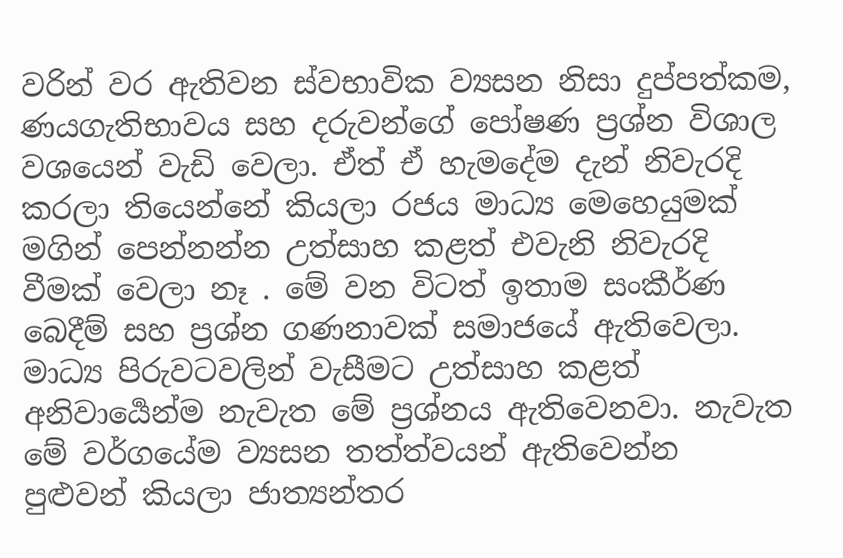වරින් වර ඇතිවන ස්වභාවික ව්‍යසන නිසා දුප්පත්කම, ණයගැතිභාවය සහ දරුවන්ගේ පෝෂණ ප්‍රශ්න විශාල වශයෙන් වැඩි වෙලා. ඒත් ඒ හැමදේම දැන් නිවැරදි කරලා තියෙන්නේ කියලා රජය මාධ්‍ය මෙහෙයුමක් මගින් පෙන්නන්න උත්සාහ කළත් එවැනි නිවැරදි වීමක් වෙලා නෑ . මේ වන විටත් ඉතාම සංකීර්ණ බෙදීම් සහ ප්‍රශ්න ගණනාවක් සමාජයේ ඇතිවෙලා. මාධ්‍ය පිරුවටවලින් වැසීමට උත්සාහ කළත් අනිවාර්‍යෙන්ම නැවැත මේ ප්‍රශ්නය ඇතිවෙනවා. නැවැත මේ වර්ගයේම ව්‍යසන තත්ත්වයන් ඇතිවෙන්න පුළුවන් කියලා ජාත්‍යන්තර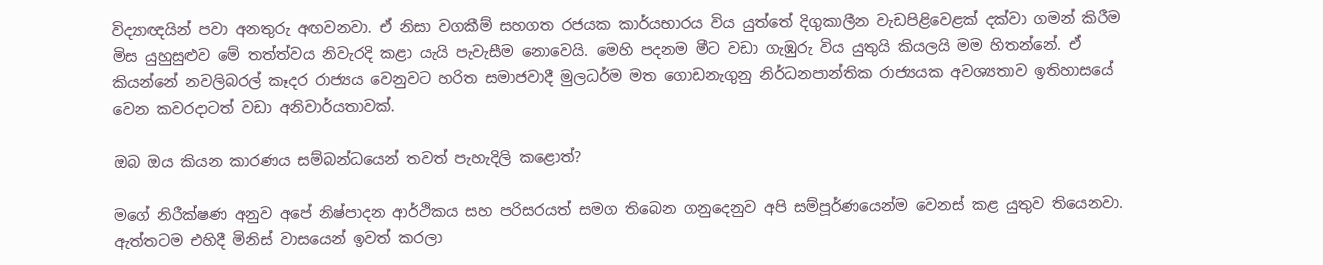විද්‍යාඥයින් පවා අනතුරු අඟවනවා. ඒ නිසා වගකීම් සහගත රජයක කාර්යභාරය විය යුත්තේ දිගුකාලීන වැඩපිළිවෙළක් දක්වා ගමන් කිරීම මිස යුහුසුළුව මේ තත්ත්වය නිවැරදි කළා යැයි පැවැසීම නොවෙයි. මෙහි පදනම මීට වඩා ගැඹුරු විය යුතුයි කියලයි මම හිතන්නේ. ඒ කියන්නේ නවලිබරල් කෑදර රාජ්‍යය වෙනුවට හරිත සමාජවාදී මුලධර්ම මත ගොඩනැගුනු නිර්ධනපාන්තික රාජ්‍යයක අවශ්‍යතාව ඉතිහාසයේ වෙන කවරදාටත් වඩා අනිවාර්යතාවක්.

ඔබ ඔය කියන කාරණය සම්බන්ධයෙන් තවත් පැහැදිලි කළොත්?

මගේ නිරීක්ෂණ අනුව අපේ නිෂ්පාදන ආර්ථිකය සහ පරිසරයත් සමග තිබෙන ගනුදෙනුව අපි සම්පූර්ණයෙන්ම වෙනස් කළ යුතුව තියෙනවා. ඇත්තටම එහිදී මිනිස් වාසයෙන් ඉවත් කරලා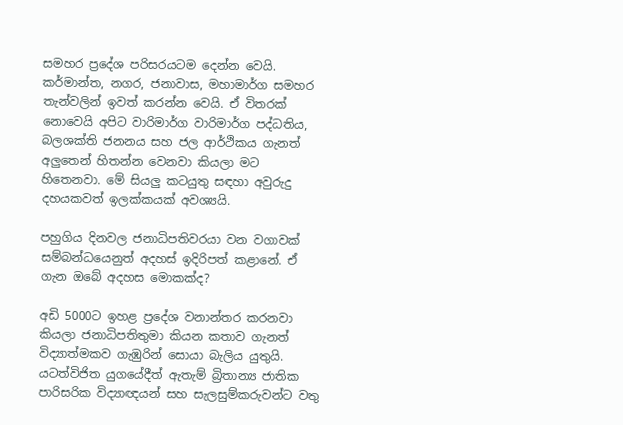සමහර ප්‍රදේශ පරිසරයටම දෙන්න වෙයි. කර්මාන්ත, නගර, ජනාවාස, මහාමාර්ග සමහර තැන්වලින් ඉවත් කරන්න වෙයි. ඒ විතරක් නොවෙයි අපිට වාරිමාර්ග වාරිමාර්ග පද්ධතිය, බලශක්ති ජනනය සහ ජල ආර්ථිකය ගැනත් අලුතෙන් හිතන්න වෙනවා කියලා මට හිතෙනවා. මේ සියලු කටයුතු සඳහා අවුරුදු දහයකවත් ඉලක්කයක් අවශ්‍යයි.

පහුගිය දිනවල ජනාධිපතිවරයා වන වගාවක් සම්බන්ධයෙනුත් අදහස් ඉදිරිපත් කළානේ. ඒ ගැන ඔබේ අදහස මොකක්ද?

අඩි 5000ට ඉහළ ප්‍රදේශ වනාන්තර කරනවා කියලා ජනාධිපතිතුමා කියන කතාව ගැනත් විද්‍යාත්මකව ගැඹුරින් සොයා බැලිය යුතුයි. යටත්විජිත යුගයේදීත් ඇතැම් බ්‍රිතාන්‍ය ජාතික පාරිසරික විද්‍යාඥයන් සහ සැලසුම්කරුවන්ට වතු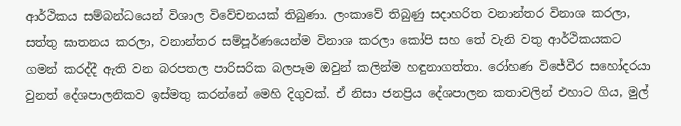ආර්ථිකය සම්බන්ධයෙන් විශාල විවේචනයක් තිබුණා. ලංකාවේ තිබුණු සදාහරිත වනාන්තර විනාශ කරලා, සත්තු ඝාතනය කරලා, වනාන්තර සම්පූර්ණයෙන්ම විනාශ කරලා කෝපි සහ තේ වැනි වතු ආර්ථිකයකට ගමන් කරද්දී ඇති වන බරපතල පාරිසරික බලපෑම ඔවුන් කලින්ම හඳුනාගත්තා. රෝහණ විජේවීර සහෝදරයා වුනත් දේශපාලනිකව ඉස්මතු කරන්නේ මෙහි දිගුවක්. ඒ නිසා ජනප්‍රිය දේශපාලන කතාවලින් එහාට ගිය, මුල්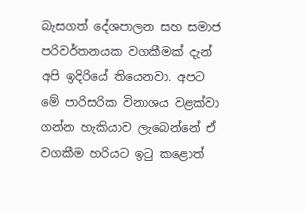බැසගත් දේශපාලන සහ සමාජ පරිවර්තනයක වගකීමක් දැන් අපි ඉදිරියේ තියෙනවා. අපට මේ පාරිසරික විනාශය වළක්වා ගන්න හැකියාව ලැබෙන්නේ ඒ වගකීම හරියට ඉටු කළොත්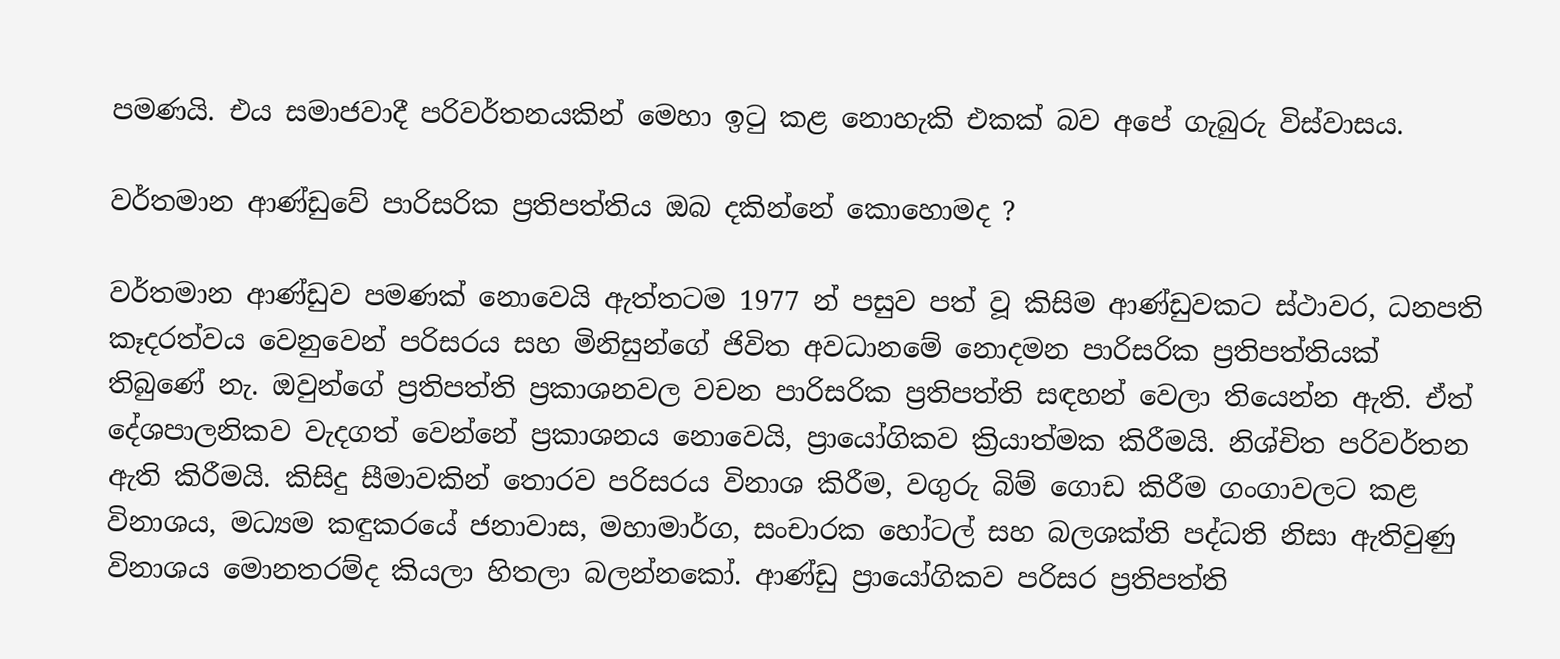පමණයි. එය සමාජවාදී පරිවර්තනයකින් මෙහා ඉටු කළ නොහැකි එකක් බව අපේ ගැබුරු විස්වාසය.

වර්තමාන ආණ්ඩුවේ පාරිසරික ප්‍රතිපත්තිය ඔබ දකින්නේ කොහොමද ?

වර්තමාන ආණ්ඩුව පමණක් නොවෙයි ඇත්තටම 1977 න් පසුව පත් වූ කිසිම ආණ්ඩුවකට ස්ථාවර, ධනපති කෑදරත්වය වෙනුවෙන් පරිසරය සහ මිනිසුන්ගේ ජිවිත අවධානමේ නොදමන පාරිසරික ප්‍රතිපත්තියක් තිබුණේ නැ. ඔවුන්ගේ ප්‍රතිපත්ති ප්‍රකාශනවල වචන පාරිසරික ප්‍රතිපත්ති සඳහන් වෙලා තියෙන්න ඇති. ඒත් දේශපාලනිකව වැදගත් වෙන්නේ ප්‍රකාශනය නොවෙයි, ප්‍රායෝගිකව ක්‍රියාත්මක කිරීමයි. නිශ්චිත පරිවර්තන ඇති කිරීමයි. කිසිදු සීමාවකින් තොරව පරිසරය විනාශ කිරීම, වගුරු බිම් ගොඩ කිරීම ගංගාවලට කළ විනාශය, මධ්‍යම කඳුකරයේ ජනාවාස, මහාමාර්ග, සංචාරක හෝටල් සහ බලශක්ති පද්ධති නිසා ඇතිවුණු විනාශය මොනතරම්ද කියලා හිතලා බලන්නකෝ. ආණ්ඩු ප්‍රායෝගිකව පරිසර ප්‍රතිපත්ති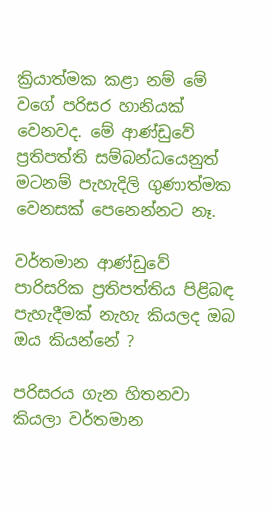ක්‍රියාත්මක කළා නම් මේ වගේ පරිසර හානියක් වෙනවද. මේ ආණ්ඩුවේ ප්‍රතිපත්ති සම්බන්ධයෙනුත් මටනම් පැහැදිලි ගුණාත්මක වෙනසක් පෙනෙන්නට නෑ.

වර්තමාන ආණ්ඩුවේ පාරිසරික ප්‍රතිපත්තිය පිළිබඳ පැහැදීමක් නැහැ කියලද ඔබ ඔය කියන්නේ ?

පරිසරය ගැන හිතනවා කියලා වර්තමාන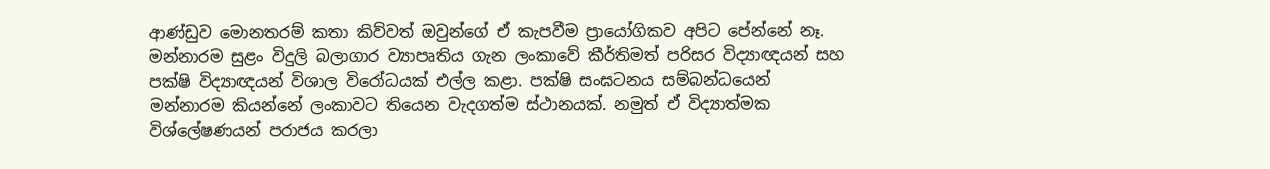ආණ්ඩුව මොනතරම් කතා කිව්වත් ඔවුන්ගේ ඒ කැපවීම ප්‍රායෝගිකව අපිට පේන්නේ නෑ. මන්නාරම සුළං විදුලි බලාගාර ව්‍යාපෘතිය ගැන ලංකාවේ කීර්තිමත් පරිසර විද්‍යාඥයන් සහ පක්ෂි විද්‍යාඥයන් විශාල විරෝධයක් එල්ල කළා. පක්ෂි සංඝටනය සම්බන්ධයෙන් මන්නාරම කියන්නේ ලංකාවට තියෙන වැදගත්ම ස්ථානයක්. නමුත් ඒ විද්‍යාත්මක විශ්ලේෂණයන් පරාජය කරලා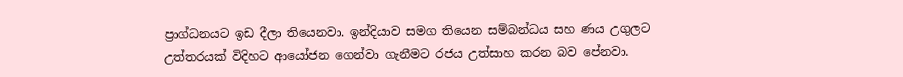ප්‍රාග්ධනයට ඉඩ දීලා තියෙනවා. ඉන්දියාව සමග තියෙන සම්බන්ධය සහ ණය උගුලට උත්තරයක් විදිහට ආයෝජන ගෙන්වා ගැනීමට රජය උත්සාහ කරන බව පේනවා.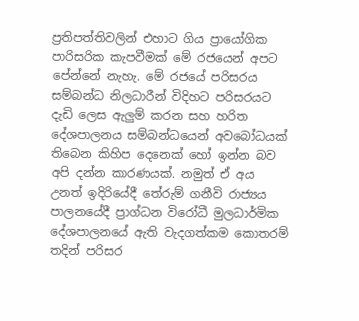ප්‍රතිපත්තිවලින් එහාට ගිය ප්‍රායෝගික පාරිසරික කැපවීමක් මේ රජයෙන් අපට පේන්නේ නැහැ. මේ රජයේ පරිසරය සම්බන්ධ නිලධාරීන් විදිහට පරිසරයට දැඩි ලෙස ඇලුම් කරන සහ හරිත දේශපාලනය සම්බන්ධයෙන් අවබෝධයක් තිබෙන කිහිප දෙනෙක් හෝ ඉන්න බව අපි දන්න කාරණයක්. නමුත් ඒ අය උනත් ඉදිරියේදී තේරුම් ගනීවි රාජ්‍යය පාලනයේදී ප්‍රාග්ධන විරෝධී මුලධාර්මික දේශපාලනයේ ඇති වැදගත්කම කොතරම් තදින් පරිසර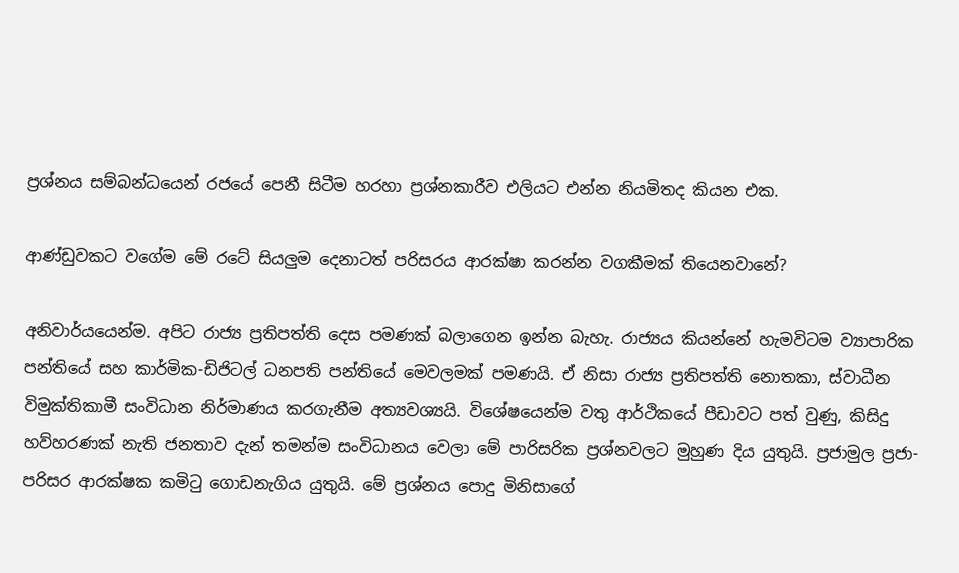ප්‍රශ්නය සම්බන්ධයෙන් රජයේ පෙනී සිටීම හරහා ප්‍රශ්නකාරීව එලියට එන්න නියමිතද කියන එක.

ආණ්ඩුවකට වගේම මේ රටේ සියලුම දෙනාටත් පරිසරය ආරක්ෂා කරන්න වගකීමක් තියෙනවානේ?

අනිවාර්යයෙන්ම. අපිට රාජ්‍ය ප්‍රතිපත්ති දෙස පමණක් බලාගෙන ඉන්න බැහැ. රාජ්‍යය කියන්නේ හැමවිටම ව්‍යාපාරික පන්තියේ සහ කාර්මික-ඩිජිටල් ධනපති පන්තියේ මෙවලමක් පමණයි. ඒ නිසා රාජ්‍ය ප්‍රතිපත්ති නොතකා, ස්වාධීන විමුක්තිකාමී සංවිධාන නිර්මාණය කරගැනීම අත්‍යවශ්‍යයි. විශේෂයෙන්ම වතු ආර්ථිකයේ පීඩාවට පත් වුණු, කිසිදු හව්හරණක් නැති ජනතාව දැන් තමන්ම සංවිධානය වෙලා මේ පාරිසරික ප්‍රශ්නවලට මුහුණ දිය යුතුයි. ප්‍රජාමුල ප්‍රජා-පරිසර ආරක්ෂක කමිටු ගොඩනැගිය යුතුයි. මේ ප්‍රශ්නය පොදු මිනිසාගේ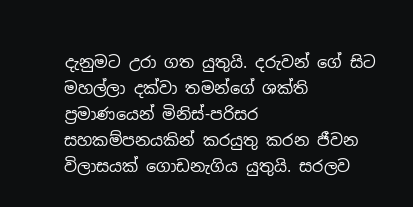දැනුමට උරා ගත යුතුයි. දරුවන් ගේ සිට මහල්ලා දක්වා තමන්ගේ ශක්ති ප්‍රමාණයෙන් මිනිස්-පරිසර සහකම්පනයකින් කරයුතු කරන ජීවන විලාසයක් ගොඩනැගිය යුතුයි. සරලව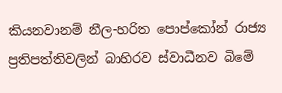කියනවානම් නීල-හරිත පොප්කෝන් රාජ්‍ය ප්‍රතිපත්තිවලින් බාහිරව ස්වාධීනව බිමේ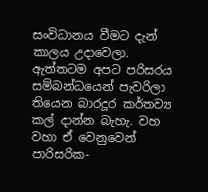සංවිධානය වීමට දැන් කාලය උදාවෙලා. ඇත්තටම අපට පරිසරය සම්බන්ධයෙන් පැවරිලා තියෙන බාරදූර කර්තව්‍ය කල් දාන්න බැහැ. වහ වහා ඒ වෙනුවෙන් පාරිසරික-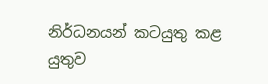නිර්ධනයන් කටයුතු කළ යුතුව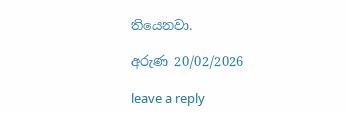තියෙනවා.

අරුණ 20/02/2026

leave a reply